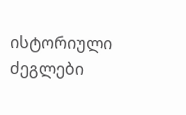ისტორიული ძეგლები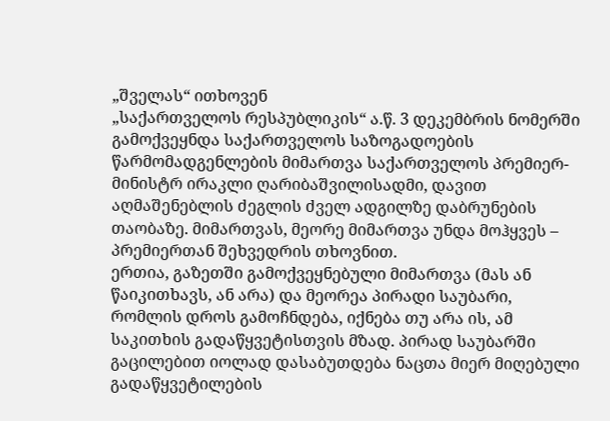„შველას“ ითხოვენ
„საქართველოს რესპუბლიკის“ ა.წ. 3 დეკემბრის ნომერში გამოქვეყნდა საქართველოს საზოგადოების წარმომადგენლების მიმართვა საქართველოს პრემიერ-მინისტრ ირაკლი ღარიბაშვილისადმი, დავით აღმაშენებლის ძეგლის ძველ ადგილზე დაბრუნების თაობაზე. მიმართვას, მეორე მიმართვა უნდა მოჰყვეს – პრემიერთან შეხვედრის თხოვნით.
ერთია, გაზეთში გამოქვეყნებული მიმართვა (მას ან წაიკითხავს, ან არა) და მეორეა პირადი საუბარი, რომლის დროს გამოჩნდება, იქნება თუ არა ის, ამ საკითხის გადაწყვეტისთვის მზად. პირად საუბარში გაცილებით იოლად დასაბუთდება ნაცთა მიერ მიღებული გადაწყვეტილების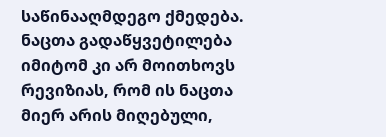საწინააღმდეგო ქმედება.
ნაცთა გადაწყვეტილება იმიტომ კი არ მოითხოვს რევიზიას, რომ ის ნაცთა მიერ არის მიღებული,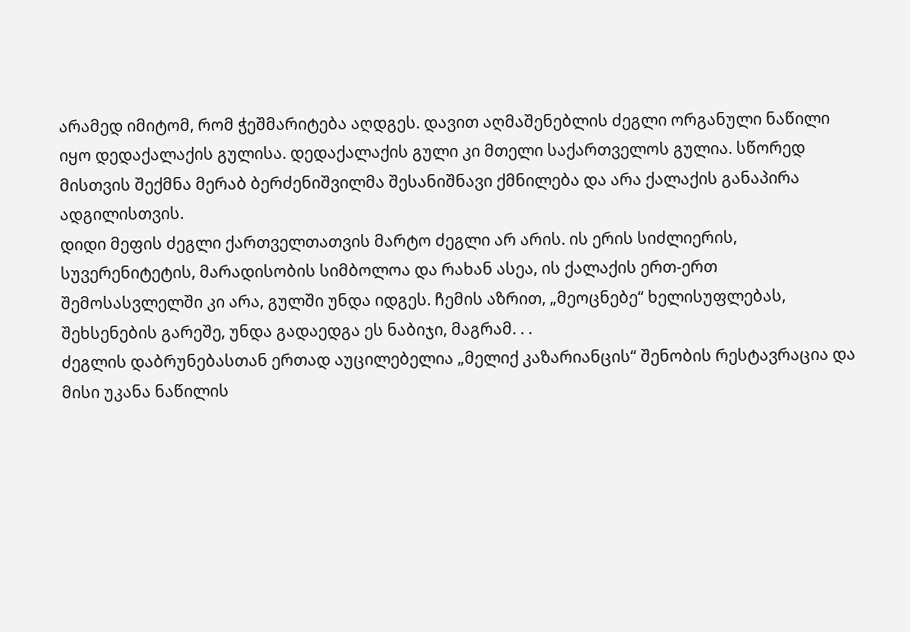არამედ იმიტომ, რომ ჭეშმარიტება აღდგეს. დავით აღმაშენებლის ძეგლი ორგანული ნაწილი იყო დედაქალაქის გულისა. დედაქალაქის გული კი მთელი საქართველოს გულია. სწორედ მისთვის შექმნა მერაბ ბერძენიშვილმა შესანიშნავი ქმნილება და არა ქალაქის განაპირა ადგილისთვის.
დიდი მეფის ძეგლი ქართველთათვის მარტო ძეგლი არ არის. ის ერის სიძლიერის, სუვერენიტეტის, მარადისობის სიმბოლოა და რახან ასეა, ის ქალაქის ერთ-ერთ შემოსასვლელში კი არა, გულში უნდა იდგეს. ჩემის აზრით, „მეოცნებე“ ხელისუფლებას, შეხსენების გარეშე, უნდა გადაედგა ეს ნაბიჯი, მაგრამ. . .
ძეგლის დაბრუნებასთან ერთად აუცილებელია „მელიქ კაზარიანცის“ შენობის რესტავრაცია და მისი უკანა ნაწილის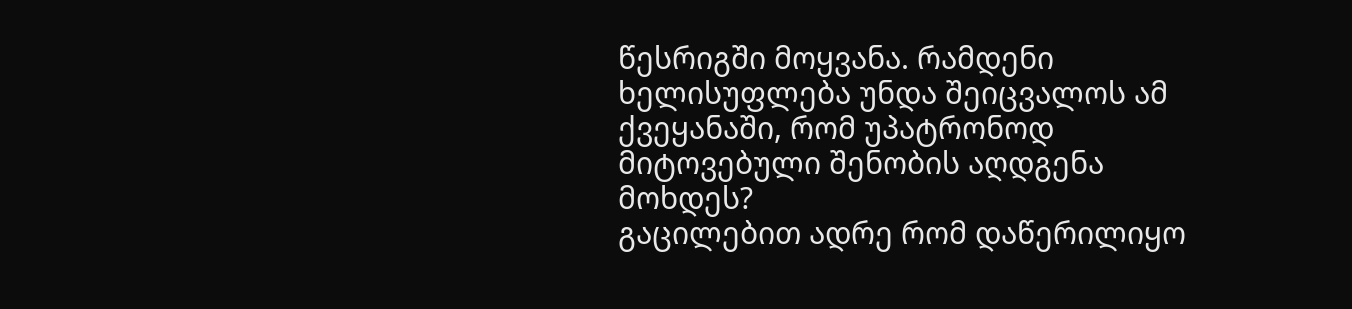წესრიგში მოყვანა. რამდენი ხელისუფლება უნდა შეიცვალოს ამ ქვეყანაში, რომ უპატრონოდ მიტოვებული შენობის აღდგენა მოხდეს?
გაცილებით ადრე რომ დაწერილიყო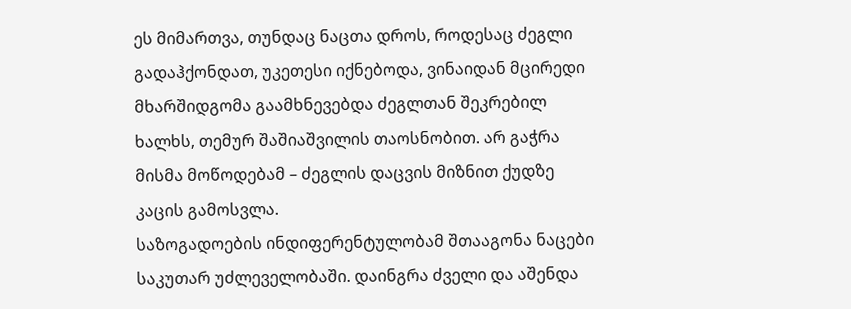ეს მიმართვა, თუნდაც ნაცთა დროს, როდესაც ძეგლი გადაჰქონდათ, უკეთესი იქნებოდა, ვინაიდან მცირედი მხარშიდგომა გაამხნევებდა ძეგლთან შეკრებილ ხალხს, თემურ შაშიაშვილის თაოსნობით. არ გაჭრა მისმა მოწოდებამ – ძეგლის დაცვის მიზნით ქუდზე კაცის გამოსვლა.
საზოგადოების ინდიფერენტულობამ შთააგონა ნაცები საკუთარ უძლეველობაში. დაინგრა ძველი და აშენდა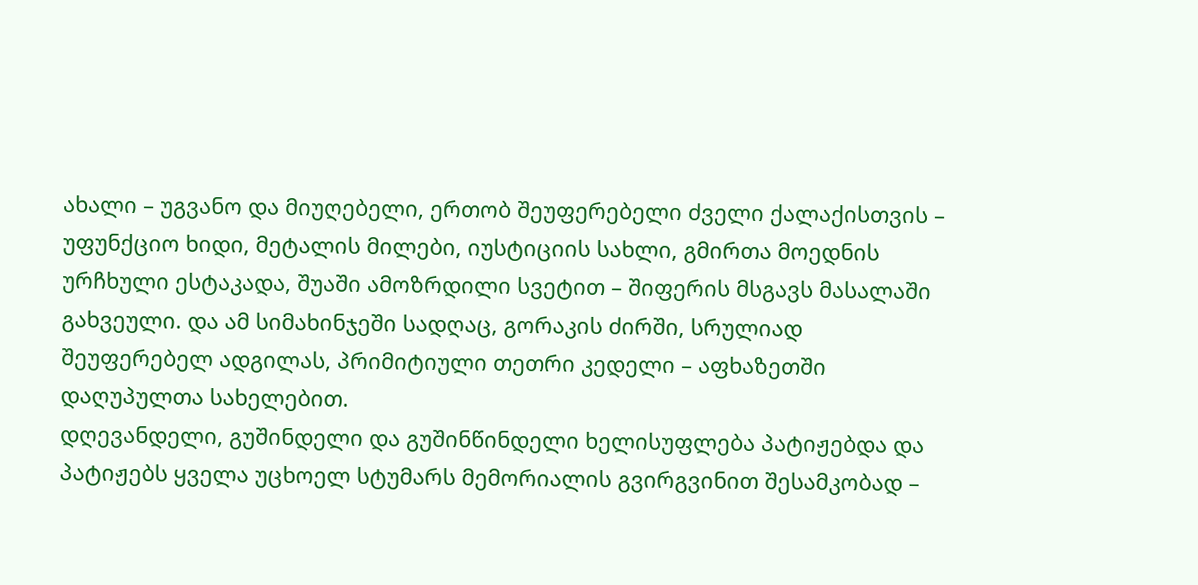ახალი – უგვანო და მიუღებელი, ერთობ შეუფერებელი ძველი ქალაქისთვის – უფუნქციო ხიდი, მეტალის მილები, იუსტიციის სახლი, გმირთა მოედნის ურჩხული ესტაკადა, შუაში ამოზრდილი სვეტით – შიფერის მსგავს მასალაში გახვეული. და ამ სიმახინჯეში სადღაც, გორაკის ძირში, სრულიად შეუფერებელ ადგილას, პრიმიტიული თეთრი კედელი – აფხაზეთში დაღუპულთა სახელებით.
დღევანდელი, გუშინდელი და გუშინწინდელი ხელისუფლება პატიჟებდა და პატიჟებს ყველა უცხოელ სტუმარს მემორიალის გვირგვინით შესამკობად –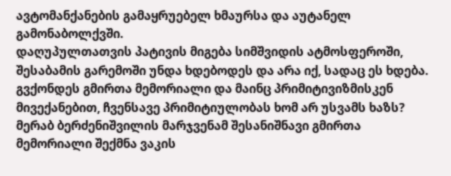ავტომანქანების გამაყრუებელ ხმაურსა და აუტანელ გამონაბოლქვში.
დაღუპულთათვის პატივის მიგება სიმშვიდის ატმოსფეროში, შესაბამის გარემოში უნდა ხდებოდეს და არა იქ, სადაც ეს ხდება.
გვქონდეს გმირთა მემორიალი და მაინც პრიმიტივიზმისკენ მივექანებით, ჩვენსავე პრიმიტიულობას ხომ არ უსვამს ხაზს?
მერაბ ბერძენიშვილის მარჯვენამ შესანიშნავი გმირთა მემორიალი შექმნა ვაკის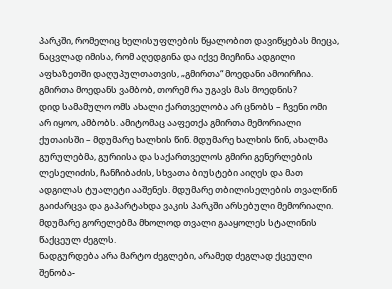პარკში, რომელიც ხელისუფლების წყალობით დავიწყებას მიეცა, ნაცვლად იმისა, რომ აღედგინა და იქვე მიეჩინა ადგილი აფხაზეთში დაღუპულთათვის, „გმირთა“ მოედანი ამოირჩია. გმირთა მოედანს ვამბობ, თორემ რა უგავს მას მოედნის?
დიდ სამამულო ომს ახალი ქართველობა არ ცნობს – ჩვენი ომი არ იყოო, ამბობს. ამიტომაც ააფეთქა გმირთა მემორიალი ქუთაისში – მდუმარე ხალხის წინ. მდუმარე ხალხის წინ, ახალმა გურულებმა, გურიისა და საქართველოს გმირი გენერლების ლესელიძის, ჩანჩიბაძის, სხვათა ბიუსტები აიღეს და მათ ადგილას ტუალეტი ააშენეს. მდუმარე თბილისელების თვალწინ გაიძარცვა და გაპარტახდა ვაკის პარკში არსებული მემორიალი. მდუმარე გორელებმა მხოლოდ თვალი გააყოლეს სტალინის წაქცეულ ძეგლს.
ნადგურდება არა მარტო ძეგლები, არამედ ძეგლად ქცეული შენობა-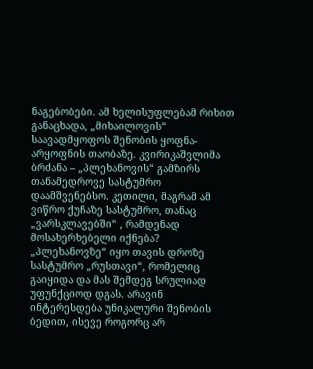ნაგებობები. ამ ხელისუფლებამ რიხით განაცხადა, „მიხაილოვის“ საავადმყოფოს შენობის ყოფნა-არყოფნის თაობაზე. კვირიკაშვლიმა ბრძანა – „პლეხანოვის“ გამზირს თანამედროვე სასტუმრო დაამშვენებსო. კეთილი, მაგრამ ამ ვიწრო ქუჩაზე სასტუმრო, თანაც „ვარსკლავებში“ , რამდენად მოსახერხებელი იქნება?
„პლეხანოვზე“ იყო თავის დროზე სასტუმრო „რუსთავი“, რომელიც გაიყიდა და მას შემდეგ სრულიად უფუნქციოდ დგას. არავინ ინტერესდება უნიკალური შენობის ბედით, ისევე როგორც არ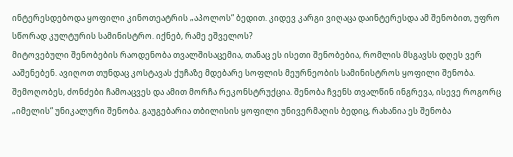ინტერესდებოდა ყოფილი კინოთეატრის „აპოლოს“ ბედით. კიდევ კარგი ვიღაცა დაინტერესდა ამ შენობით, უფრო სწორად კულტურის სამინისტრო. იქნებ, რამე ეშველოს?
მიტოვებული შენობების რაოდენობა თვალშისაცემია, თანაც ეს ისეთი შენობებია, რომლის მსგავსს დღეს ვერ ააშენებენ. ავიღოთ თუნდაც კოსტავას ქუჩაზე მდებარე სოფლის მეურნეობის სამინისტროს ყოფილი შენობა. შემოღობეს, ძონძები ჩამოაცვეს და ამით მორჩა რეკონსტრუქცია. შენობა ჩვენს თვალწინ ინგრევა, ისევე როგორც „იმელის“ უნიკალური შენობა. გაუგებარია თბილისის ყოფილი უნივერმაღის ბედიც, რახანია ეს შენობა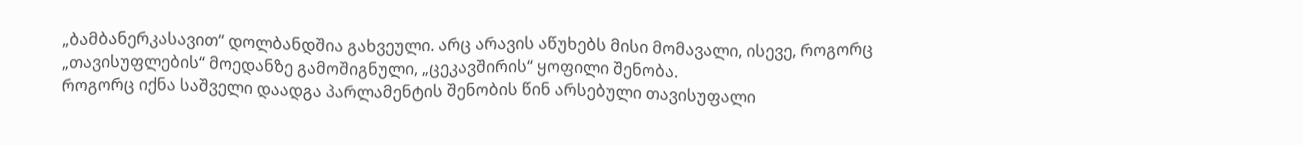„ბამბანერკასავით“ დოლბანდშია გახვეული. არც არავის აწუხებს მისი მომავალი, ისევე, როგორც „თავისუფლების“ მოედანზე გამოშიგნული, „ცეკავშირის“ ყოფილი შენობა.
როგორც იქნა საშველი დაადგა პარლამენტის შენობის წინ არსებული თავისუფალი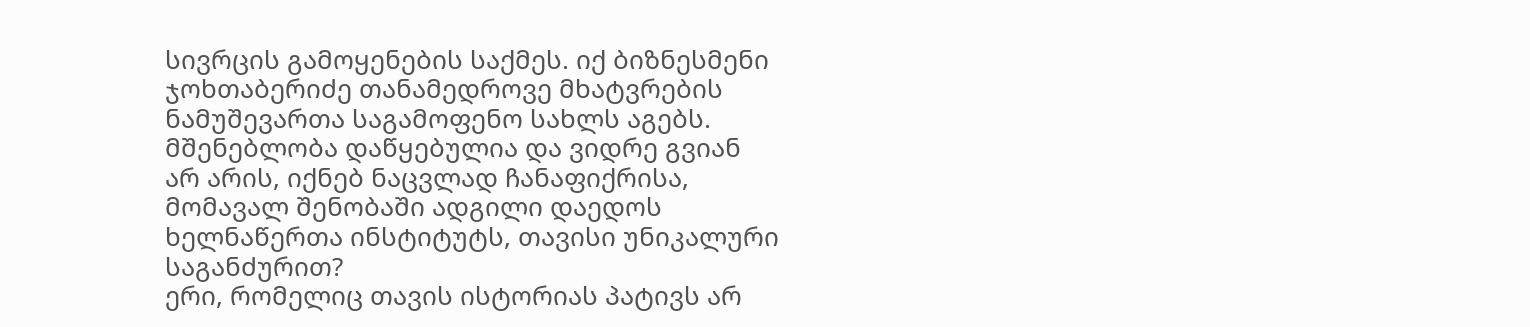სივრცის გამოყენების საქმეს. იქ ბიზნესმენი ჯოხთაბერიძე თანამედროვე მხატვრების ნამუშევართა საგამოფენო სახლს აგებს. მშენებლობა დაწყებულია და ვიდრე გვიან არ არის, იქნებ ნაცვლად ჩანაფიქრისა, მომავალ შენობაში ადგილი დაედოს ხელნაწერთა ინსტიტუტს, თავისი უნიკალური საგანძურით?
ერი, რომელიც თავის ისტორიას პატივს არ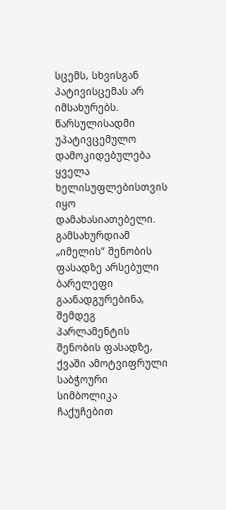სცემს, სხვისგან პატივისცემას არ იმსახურებს.
წარსულისადმი უპატივცემულო დამოკიდებულება ყველა ხელისუფლებისთვის იყო დამახასიათებელი. გამსახურდიამ „იმელის“ შენობის ფასადზე არსებული ბარელეფი გაანადგურებინა, შემდეგ პარლამენტის შენობის ფასადზე, ქვაში ამოტვიფრული საბჭოური სიმბოლიკა ჩაქუჩებით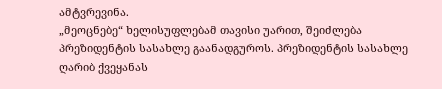ამტვრევინა.
„მეოცნებე“ ხელისუფლებამ თავისი უარით, შეიძლება პრეზიდენტის სასახლე გაანადგუროს. პრეზიდენტის სასახლე ღარიბ ქვეყანას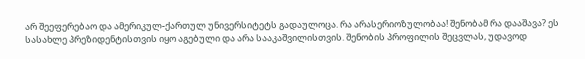არ შეეფერებაო და ამერიკულ-ქართულ უნივერსიტეტს გადაულოცა. რა არასერიოზულობაა! შენობამ რა დააშავა? ეს სასახლე პრეზიდენტისთვის იყო აგებული და არა სააკაშვილისთვის. შენობის პროფილის შეცვლას, უდავოდ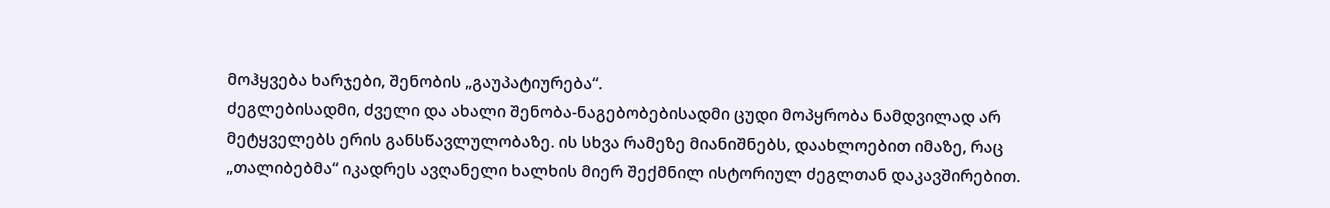მოჰყვება ხარჯები, შენობის „გაუპატიურება“.
ძეგლებისადმი, ძველი და ახალი შენობა-ნაგებობებისადმი ცუდი მოპყრობა ნამდვილად არ მეტყველებს ერის განსწავლულობაზე. ის სხვა რამეზე მიანიშნებს, დაახლოებით იმაზე, რაც „თალიბებმა“ იკადრეს ავღანელი ხალხის მიერ შექმნილ ისტორიულ ძეგლთან დაკავშირებით.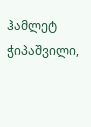ჰამლეტ ჭიპაშვილი,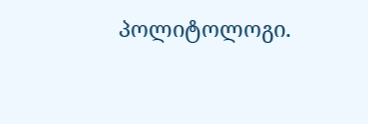პოლიტოლოგი.